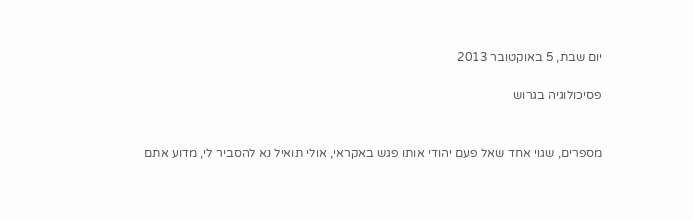יום שבת, 5 באוקטובר 2013

פסיכולוגיה בגרוש


מספרים, שגוי אחד שאל פעם יהודי אותו פגש באקראי, אולי תואיל נא להסביר לי, מדוע אתם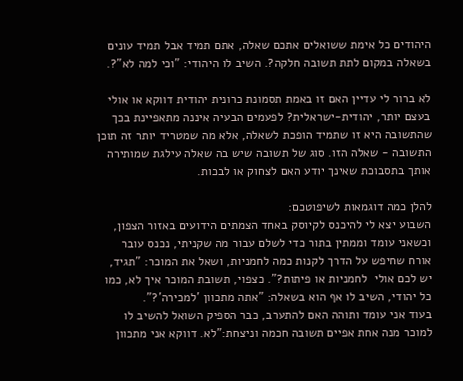היהודים כל אימת ששואלים אתכם שאלה, אתם תמיד אבל תמיד עונים בשאלה במקום לתת תשובה חלקה?. השיב לו היהודי: "וכי למה לא"?.

לא ברור לי עדיין האם זו באמת תסמונת כרונית יהודית דווקא או אולי בעצם יותר, יהודית-ישראלית? לפעמים הבעיה איננה מתאפיינת בכך שהתשובה היא זו שתמיד הופכת לשאלה, אלא מה שמטריד יותר זה תוכן התשובה - שאלה הזו. סוג של תשובה שיש בה שאלה עילגת שמותירה אותך בתסבוכת שאינך יודע האם לצחוק או לבכות.

להלן כמה דוגמאות לשיפוטכם:
השבוע יצא לי להיכנס לקיוסק באחד הצמתים הידועים באזור הצפון, וכשאני עומד וממתין בתור כדי לשלם עבור מה שקניתי, נכנס עובר אורח שחיפש על הדרך לקנות כמה לחמניות, ושאל את המוכר: "תגיד, יש לכם אולי  לחמניות או פיתות?". כצפוי, תשובת המוכר איך לא, כמו כל יהודי, השיב לו אף הוא בשאלה: "אתה מתכוון 'למכירה'?".
בעוד אני עומד ותוהה האם להתערב, כבר הספיק השואל להשיב לו למוכר מנה אחת אפיים תשובה חכמה וניצחת:"לא. דווקא אני מתכוון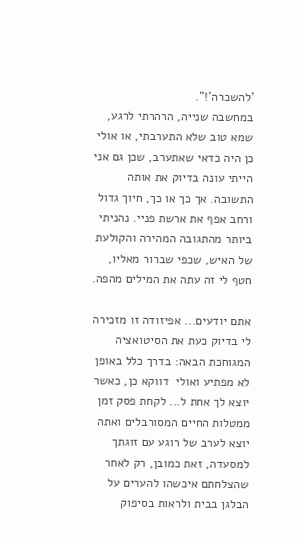'להשכרה'!".
במחשבה שנייה, הרהרתי לרגע, שמא טוב שלא התערבתי, או אולי כן היה כדאי שאתערב, שכן גם אני הייתי עונה בדיוק את אותה התשובה. אך כך או כך, חיוך גדול ורחב אפף את ארשת פניי. נהניתי ביותר מהתגובה המהירה והקולעת של האיש, שכפי שברור מאליו, חטף לי זה עתה את המילים מהפה.

אתם יודעים... אפיזודה זו מזכירה לי בדיוק כעת את הסיטואציה המגוחכת הבאה: בדרך כלל באופן לא מפתיע ואולי  דווקא כן, כאשר יוצא לך אחת ל... לקחת פסק זמן ממטלות החיים המסורבלים ואתה יוצא לערב של רוגע עם זוגתך למסעדה, זאת כמובן, רק לאחר שהצלחתם איכשהו להערים על הבלגן בבית ולראות בסיפוק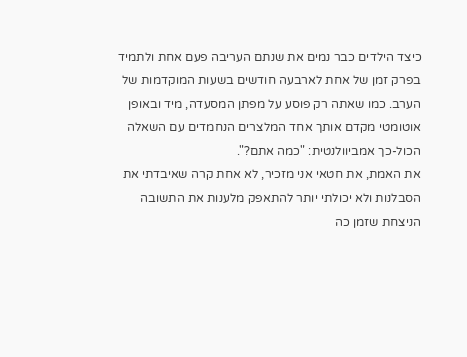כיצד הילדים כבר נמים את שנתם העריבה פעם אחת ולתמיד בפרק זמן של אחת לארבעה חודשים בשעות המוקדמות של הערב. כמו שאתה רק פוסע על מפתן המסעדה, מיד ובאופן אוטומטי מקדם אותך אחד המלצרים הנחמדים עם השאלה הכול-כך אמביוולנטית: "כמה אתם?".
את האמת, את חטאי אני מזכיר, לא אחת קרה שאיבדתי את הסבלנות ולא יכולתי יותר להתאפק מלענות את התשובה הניצחת שזמן כה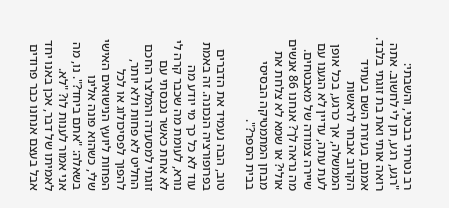רב נטרתי בבטני, והשבתי: "רגע, רגע, תן לי לחשוב. אתה רואה אותי ואת בת זוגתי בלבד. אמנם, בעזרת השם בעתיד הקרוב אבחר לראשות הממשלה, אך כרגע, בכל אופן לעת עתה, עדיין לא הגענו עם שיירה צמודה של מאבטחים. מה נראה לך? אנחנו 86 אנשים אולי? או שמא לא צלחת את מבחן המתמטיקה הבסיסי בבית הספר?".

טוב, הבה נעמיד את הדברים בפרופורציה הנכונה. זה באמת עוד לא כל כך מי יודע מה נורא, לעומת מה שכבר קרה לי לא אחת כאשר נכנסתי עם זוגתי למסעדה והמלצר החכם החליט לא פחות ולא יותר, להפוך לפסיכולוג או לכל הפחות ליועץ הנישואים האישי שלי, כשהוא פונה אלינו בשאלה: "אתם ביחד?". נו, מה אני אמור לענות לו? "לא. לאמיתו של דבר, אכן באנו יחד אבל בעצם אנחנו כבר פרודים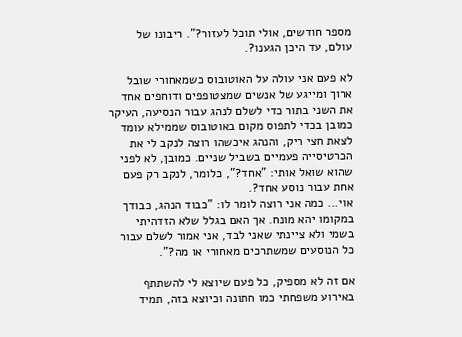מספר חודשים, אולי תוכל לעזור?". ריבונו של עולם, עד היכן הגענו?.

לא פעם אני עולה על האוטובוס כשמאחורי שובל ארוך ומייגע של אנשים שמצטופפים ודוחפים אחד את השני בתור כדי לשלם לנהג עבור הנסיעה, העיקר כמובן בכדי לתפוס מקום באוטובוס שממילא עומד לצאת חצי ריק, והנהג איכשהו רוצה לנקב לי את הכרטיסייה פעמיים בשביל שניים. כמובן, לא לפני שהוא שואל אותי: "אחד?", כלומר, לנקב רק פעם אחת עבור נוסע אחד?.
אוי... כמה אני רוצה לומר לו: "כבוד הנהג, כבודך במקומו יהא מונח. אך האם בגלל שלא הזדהיתי בשמי ולא ציינתי שאני לבד, אני אמור לשלם עבור כל הנוסעים שמשתרכים מאחורי או מה?".

אם זה לא מספיק, כל פעם שיוצא לי להשתתף באירוע משפחתי כמו חתונה וכיוצא בזה, תמיד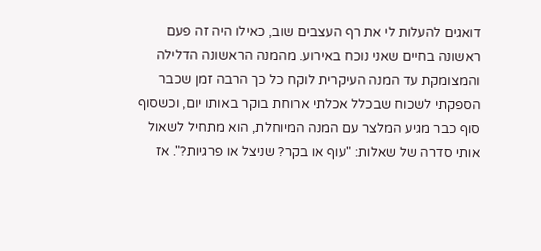דואגים להעלות לי את רף העצבים שוב, כאילו היה זה פעם ראשונה בחיים שאני נוכח באירוע. מהמנה הראשונה הדלילה והמצומקת עד המנה העיקרית לוקח כל כך הרבה זמן שכבר הספקתי לשכוח שבכלל אכלתי ארוחת בוקר באותו יום, וכשסוף סוף כבר מגיע המלצר עם המנה המיוחלת, הוא מתחיל לשאול אותי סדרה של שאלות: "עוף או בקר? שניצל או פרגיות?". אז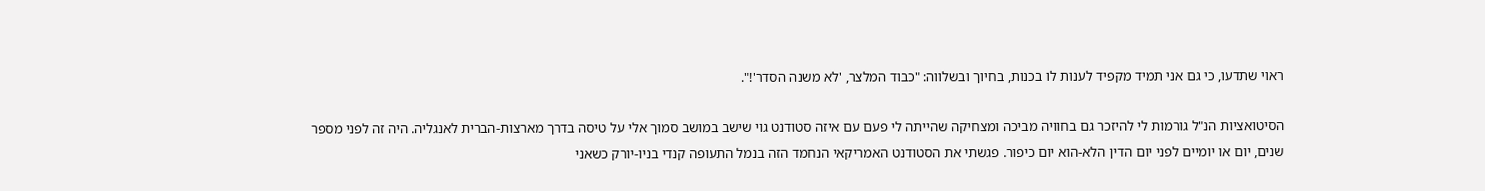ראוי שתדעו, כי גם אני תמיד מקפיד לענות לו בכנות, בחיוך ובשלווה: "כבוד המלצר, 'לא משנה הסדר'!".

הסיטואציות הנ"ל גורמות לי להיזכר גם בחוויה מביכה ומצחיקה שהייתה לי פעם עם איזה סטודנט גוי שישב במושב סמוך אלי על טיסה בדרך מארצות-הברית לאנגליה. היה זה לפני מספר שנים, יום או יומיים לפני יום הדין הלא-הוא יום כיפור. פגשתי את הסטודנט האמריקאי הנחמד הזה בנמל התעופה קנדי בניו-יורק כשאני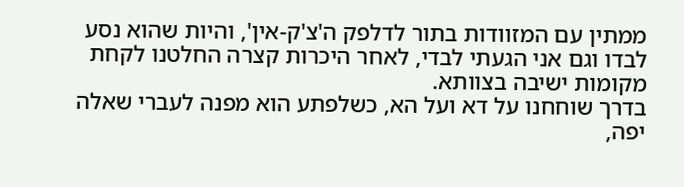ממתין עם המזוודות בתור לדלפק ה'צ'ק-אין', והיות שהוא נסע לבדו וגם אני הגעתי לבדי, לאחר היכרות קצרה החלטנו לקחת מקומות ישיבה בצוותא.
בדרך שוחחנו על דא ועל הא, כשלפתע הוא מפנה לעברי שאלה יפה,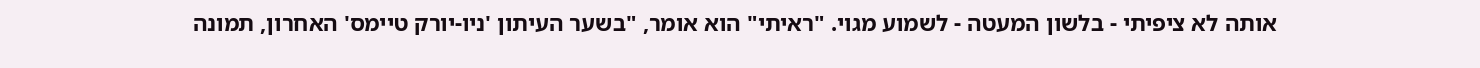אותה לא ציפיתי - בלשון המעטה - לשמוע מגוי. "ראיתי" הוא אומר, "בשער העיתון 'ניו-יורק טיימס' האחרון, תמונה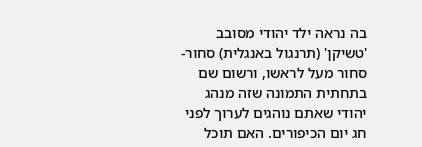בה נראה ילד יהודי מסובב 'טשיקן' (תרנגול באנגלית) סחור-סחור מעל לראשו, ורשום שם בתחתית התמונה שזה מנהג יהודי שאתם נוהגים לערוך לפני חג יום הכיפורים. האם תוכל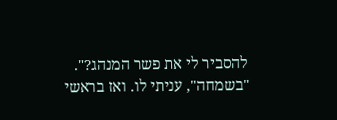להסביר לי את פשר המנהג?".
"בשמחה", עניתי לו. ואז בראשי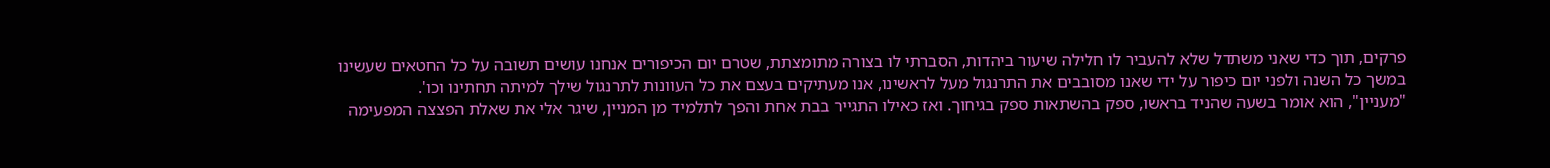פרקים, תוך כדי שאני משתדל שלא להעביר לו חלילה שיעור ביהדות, הסברתי לו בצורה מתומצתת, שטרם יום הכיפורים אנחנו עושים תשובה על כל החטאים שעשינו במשך כל השנה ולפני יום כיפור על ידי שאנו מסובבים את התרנגול מעל לראשינו, אנו מעתיקים בעצם את כל העוונות לתרנגול שילך למיתה תחתינו וכו'.
"מעניין", הוא אומר בשעה שהניד בראשו, ספק בהשתאות ספק בגיחוך. ואז כאילו התגייר בבת אחת והפך לתלמיד מן המניין, שיגר אלי את שאלת הפצצה המפעימה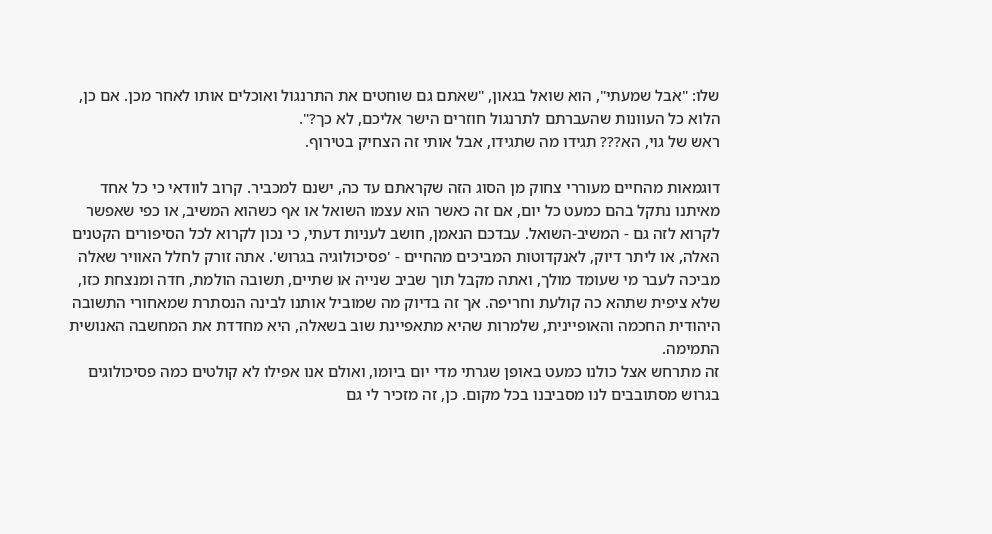שלו: "אבל שמעתי", הוא שואל בגאון, "שאתם גם שוחטים את התרנגול ואוכלים אותו לאחר מכן. אם כן, הלוא כל העוונות שהעברתם לתרנגול חוזרים הישר אליכם, לא כך?".
ראש של גוי, הא??? תגידו מה שתגידו, אבל אותי זה הצחיק בטירוף.

דוגמאות מהחיים מעוררי צחוק מן הסוג הזה שקראתם עד כה, ישנם למכביר. קרוב לוודאי כי כל אחד מאיתנו נתקל בהם כמעט כל יום, אם זה כאשר הוא עצמו השואל או אף כשהוא המשיב, או כפי שאפשר לקרוא לזה גם - המשיב-השואל. עבדכם הנאמן, חושב לעניות דעתי, כי נכון לקרוא לכל הסיפורים הקטנים האלה, או ליתר דיוק, לאנקדוטות המביכים מהחיים - 'פסיכולוגיה בגרוש'. אתה זורק לחלל האוויר שאלה מביכה לעבר מי שעומד מולך, ואתה מקבל תוך שביב שנייה או שתיים, תשובה הולמת, חדה ומנצחת כזו, שלא ציפית שתהא כה קולעת וחריפה. אך זה בדיוק מה שמוביל אותנו לבינה הנסתרת שמאחורי התשובה היהודית החכמה והאופיינית, שלמרות שהיא מתאפיינת שוב בשאלה, היא מחדדת את המחשבה האנושית התמימה.
זה מתרחש אצל כולנו כמעט באופן שגרתי מדי יום ביומו, ואולם אנו אפילו לא קולטים כמה פסיכולוגים בגרוש מסתובבים לנו מסביבנו בכל מקום. כן, זה מזכיר לי גם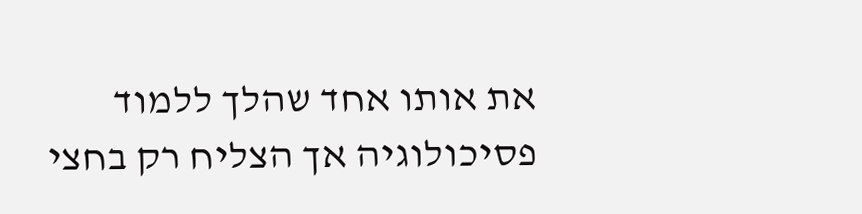את אותו אחד שהלך ללמוד פסיכולוגיה אך הצליח רק בחצי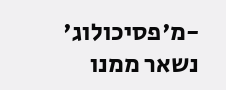-מ'פסיכולוג' נשאר ממנו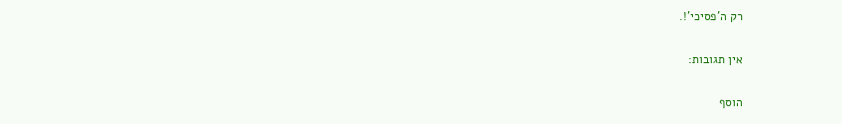רק ה'פסיכי'!.

אין תגובות:

הוסף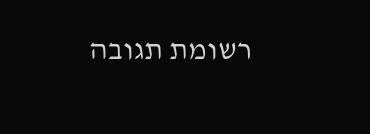רשומת תגובה